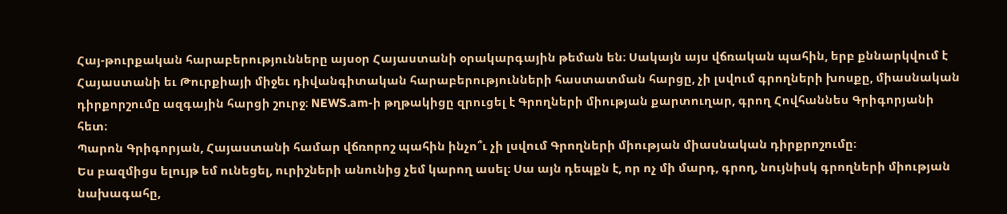Հայ-թուրքական հարաբերությունները այսօր Հայաստանի օրակարգային թեման են։ Սակայն այս վճռական պահին, երբ քննարկվում է Հայաստանի եւ Թուրքիայի միջեւ դիվանգիտական հարաբերությունների հաստատման հարցը, չի լսվում գրողների խոսքը, միասնական դիրքորշումը ազգային հարցի շուրջ։ NEWS.am-ի թղթակիցը զրուցել է Գրողների միության քարտուղար, գրող Հովհաննես Գրիգորյանի հետ։
Պարոն Գրիգորյան, Հայաստանի համար վճռորոշ պահին ինչո՞ւ չի լսվում Գրողների միության միասնական դիրքրոշումը։
Ես բազմիցս ելույթ եմ ունեցել, ուրիշների անունից չեմ կարող ասել։ Սա այն դեպքն է, որ ոչ մի մարդ, գրող, նույնիսկ գրողների միության նախագահը,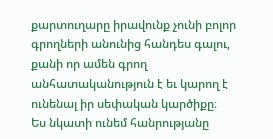քարտուղարը իրավունք չունի բոլոր գրողների անունից հանդես գալու, քանի որ ամեն գրող անհատականություն է եւ կարող է ունենալ իր սեփական կարծիքը։
Ես նկատի ունեմ հանրությանը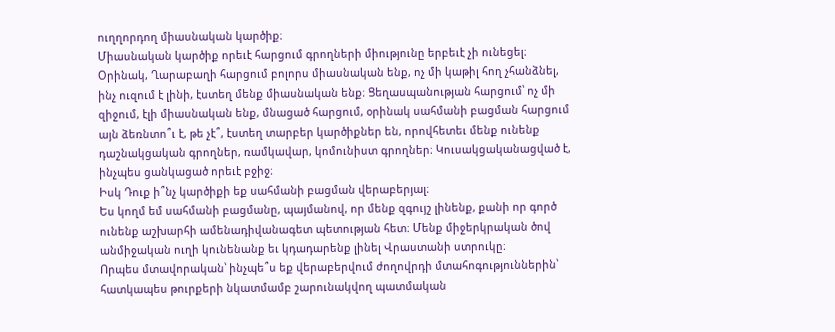ուղղորդող միասնական կարծիք։
Միասնական կարծիք որեւէ հարցում գրողների միությունը երբեւէ չի ունեցել։ Օրինակ, Ղարաբաղի հարցում բոլորս միասնական ենք, ոչ մի կաթիլ հող չհանձնել, ինչ ուզում է լինի, էստեղ մենք միասնական ենք։ Ցեղասպանության հարցում՝ ոչ մի զիջում, էլի միասնական ենք, մնացած հարցում, օրինակ սահմանի բացման հարցում այն ձեռնտո՞ւ է, թե չէ՞, էստեղ տարբեր կարծիքներ են, որովհետեւ մենք ունենք դաշնակցական գրողներ, ռամկավար, կոմունիստ գրողներ։ Կուսակցականացված է, ինչպես ցանկացած որեւէ բջիջ։
Իսկ Դուք ի՞նչ կարծիքի եք սահմանի բացման վերաբերյալ։
Ես կողմ եմ սահմանի բացմանը, պայմանով, որ մենք զգույշ լինենք, քանի որ գործ ունենք աշխարհի ամենադիվանագետ պետության հետ։ Մենք միջերկրական ծով անմիջական ուղի կունենանք եւ կդադարենք լինել Վրաստանի ստրուկը։
Որպես մտավորական՝ ինչպե՞ս եք վերաբերվում ժողովրդի մտահոգություններին՝ հատկապես թուրքերի նկատմամբ շարունակվող պատմական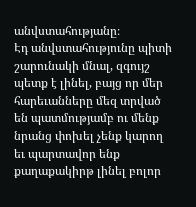անվստահությանը։
Էդ անվստահությունը պիտի շարունակի մնալ, զգույշ պետք է լինել, բայց որ մեր հարեւանները մեզ տրված են պատմությամբ ու մենք նրանց փոխել չենք կարող եւ պարտավոր ենք քաղաքակիրթ լինել բոլոր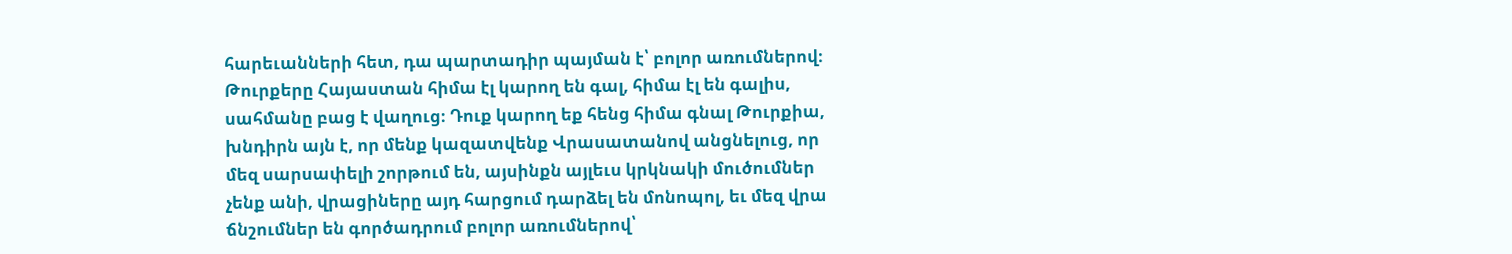հարեւանների հետ, դա պարտադիր պայման է՝ բոլոր առումներով։ Թուրքերը Հայաստան հիմա էլ կարող են գալ, հիմա էլ են գալիս, սահմանը բաց է վաղուց։ Դուք կարող եք հենց հիմա գնալ Թուրքիա, խնդիրն այն է, որ մենք կազատվենք Վրասատանով անցնելուց, որ մեզ սարսափելի շորթում են, այսինքն այլեւս կրկնակի մուծումներ չենք անի, վրացիները այդ հարցում դարձել են մոնոպոլ, եւ մեզ վրա ճնշումներ են գործադրում բոլոր առումներով՝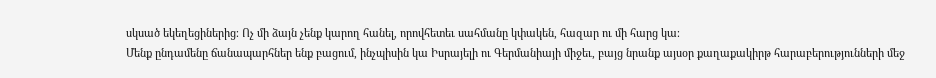սկսած եկեղեցիներից։ Ոչ մի ձայն չենք կարող հանել, որովհետեւ սահմանը կփակեն, հազար ու մի հարց կա։
Մենք ընդամենը ճանապարհներ ենք բացում, ինչպիսին կա Իսրայելի ու Գերմանիայի միջեւ, բայց նրանք այսօր քաղաքակիրթ հարաբերությունների մեջ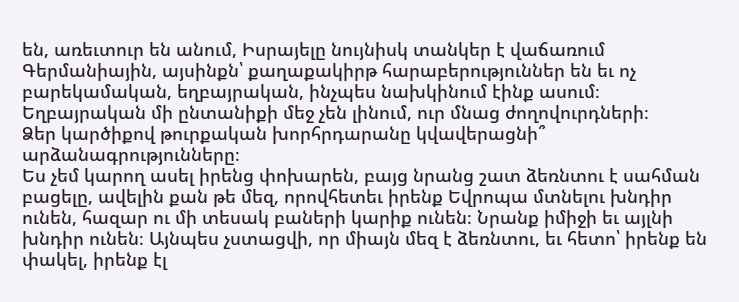են, առեւտուր են անում, Իսրայելը նույնիսկ տանկեր է վաճառում Գերմանիային, այսինքն՝ քաղաքակիրթ հարաբերություններ են եւ ոչ բարեկամական, եղբայրական, ինչպես նախկինում էինք ասում։ Եղբայրական մի ընտանիքի մեջ չեն լինում, ուր մնաց ժողովուրդների։
Ձեր կարծիքով թուրքական խորհրդարանը կվավերացնի՞ արձանագրությունները։
Ես չեմ կարող ասել իրենց փոխարեն, բայց նրանց շատ ձեռնտու է սահման բացելը, ավելին քան թե մեզ, որովհետեւ իրենք Եվրոպա մտնելու խնդիր ունեն, հազար ու մի տեսակ բաների կարիք ունեն։ Նրանք իմիջի եւ այլնի խնդիր ունեն։ Այնպես չստացվի, որ միայն մեզ է ձեռնտու, եւ հետո՝ իրենք են փակել, իրենք էլ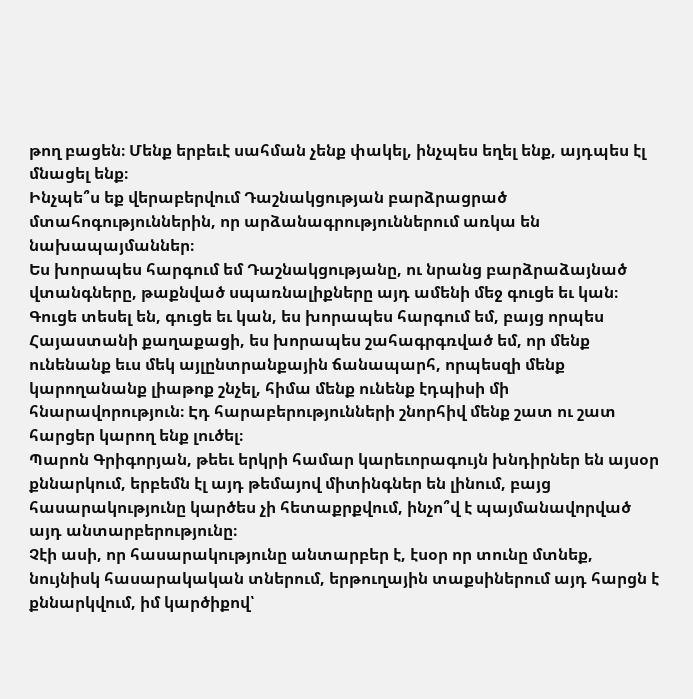թող բացեն։ Մենք երբեւէ սահման չենք փակել, ինչպես եղել ենք, այդպես էլ մնացել ենք։
Ինչպե՞ս եք վերաբերվում Դաշնակցության բարձրացրած մտահոգություններին, որ արձանագրություններում առկա են նախապայմաններ։
Ես խորապես հարգում եմ Դաշնակցությանը, ու նրանց բարձրաձայնած վտանգները, թաքնված սպառնալիքները այդ ամենի մեջ գուցե եւ կան։ Գուցե տեսել են, գուցե եւ կան, ես խորապես հարգում եմ, բայց որպես Հայաստանի քաղաքացի, ես խորապես շահագրգռված եմ, որ մենք ունենանք եւս մեկ այլընտրանքային ճանապարհ, որպեսզի մենք կարողանանք լիաթոք շնչել, հիմա մենք ունենք էդպիսի մի հնարավորություն։ Էդ հարաբերությունների շնորհիվ մենք շատ ու շատ հարցեր կարող ենք լուծել։
Պարոն Գրիգորյան, թեեւ երկրի համար կարեւորագույն խնդիրներ են այսօր քննարկում, երբեմն էլ այդ թեմայով միտինգներ են լինում, բայց հասարակությունը կարծես չի հետաքրքվում, ինչո՞վ է պայմանավորված այդ անտարբերությունը։
Չէի ասի, որ հասարակությունը անտարբեր է, էսօր որ տունը մտնեք, նույնիսկ հասարակական տներում, երթուղային տաքսիներում այդ հարցն է քննարկվում, իմ կարծիքով՝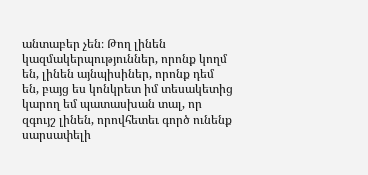անտաբեր չեն։ Թող լինեն կազմակերպություններ, որոնք կողմ են, լինեն այնպիսիներ, որոնք դեմ են, բայց ես կոնկրետ իմ տեսակետից կարող եմ պատասխան տալ, որ զգույշ լինեն, որովհետեւ գործ ունենք սարսափելի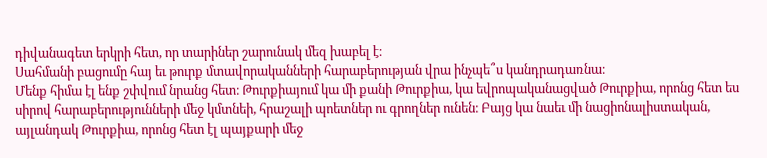դիվանագետ երկրի հետ, որ տարիներ շարունակ մեզ խաբել է։
Սահմանի բացումը հայ եւ թուրք մտավորականների հարաբերության վրա ինչպե՞ս կանդրադառնա։
Մենք հիմա էլ ենք շփվում նրանց հետ։ Թուրքիայում կա մի քանի Թուրքիա, կա եվրոպականացված Թուրքիա, որոնց հետ ես սիրով հարաբերությունների մեջ կմտնեի, հրաշալի պոետներ ու գրողներ ունեն։ Բայց կա նաեւ մի նացիոնալիստական, այլանդակ Թուրքիա, որոնց հետ էլ պայքարի մեջ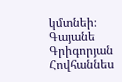կմտնեի։
Գայանե Գրիգորյան
Հովհաննես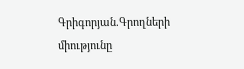Գրիգորյան.Գրողների միությունը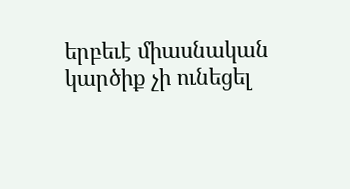երբեւէ միասնական կարծիք չի ունեցել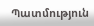Պատմություն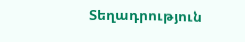Տեղադրություն